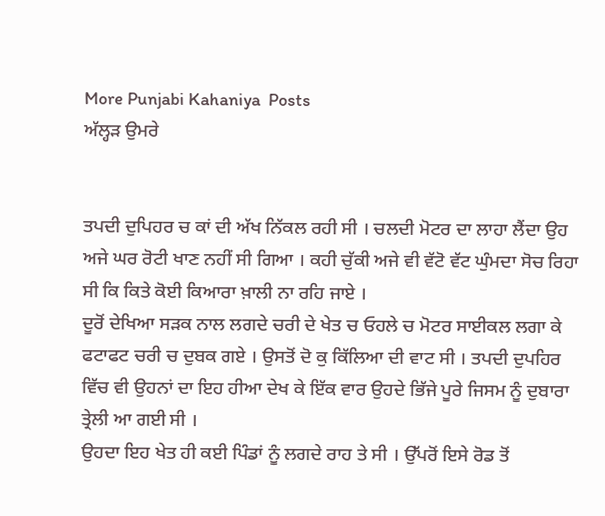More Punjabi Kahaniya  Posts
ਅੱਲ੍ਹੜ ਉਮਰੇ


ਤਪਦੀ ਦੁਪਿਹਰ ਚ ਕਾਂ ਦੀ ਅੱਖ ਨਿੱਕਲ ਰਹੀ ਸੀ । ਚਲਦੀ ਮੋਟਰ ਦਾ ਲਾਹਾ ਲੈਂਦਾ ਉਹ ਅਜੇ ਘਰ ਰੋਟੀ ਖਾਣ ਨਹੀਂ ਸੀ ਗਿਆ । ਕਹੀ ਚੁੱਕੀ ਅਜੇ ਵੀ ਵੱਟੋ ਵੱਟ ਘੁੰਮਦਾ ਸੋਚ ਰਿਹਾ ਸੀ ਕਿ ਕਿਤੇ ਕੋਈ ਕਿਆਰਾ ਖ਼ਾਲੀ ਨਾ ਰਹਿ ਜਾਏ ।
ਦੂਰੋਂ ਦੇਖਿਆ ਸੜਕ ਨਾਲ ਲਗਦੇ ਚਰੀ ਦੇ ਖੇਤ ਚ ਓਹਲੇ ਚ ਮੋਟਰ ਸਾਈਕਲ ਲਗਾ ਕੇ ਫਟਾਫਟ ਚਰੀ ਚ ਦੁਬਕ ਗਏ । ਉਸਤੋਂ ਦੋ ਕੁ ਕਿੱਲਿਆ ਦੀ ਵਾਟ ਸੀ । ਤਪਦੀ ਦੁਪਹਿਰ ਵਿੱਚ ਵੀ ਉਹਨਾਂ ਦਾ ਇਹ ਹੀਆ ਦੇਖ ਕੇ ਇੱਕ ਵਾਰ ਉਹਦੇ ਭਿੱਜੇ ਪੂਰੇ ਜਿਸਮ ਨੂੰ ਦੁਬਾਰਾ ਤ੍ਰੇਲੀ ਆ ਗਈ ਸੀ ।
ਉਹਦਾ ਇਹ ਖੇਤ ਹੀ ਕਈ ਪਿੰਡਾਂ ਨੂੰ ਲਗਦੇ ਰਾਹ ਤੇ ਸੀ । ਉੱਪਰੋਂ ਇਸੇ ਰੋਡ ਤੋਂ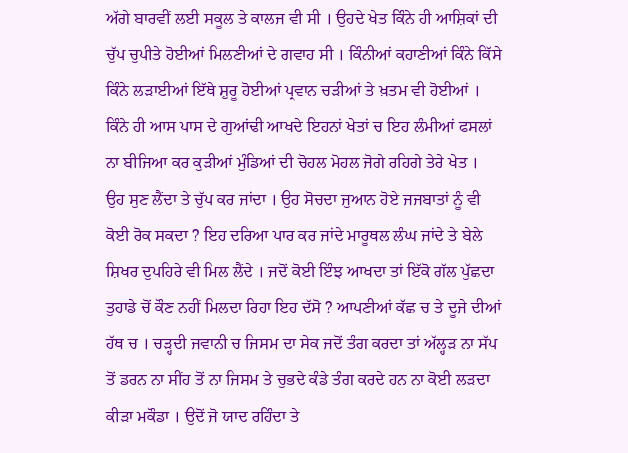ਅੱਗੇ ਬਾਰਵੀਂ ਲਈ ਸਕੂਲ ਤੇ ਕਾਲਜ ਵੀ ਸੀ । ਉਹਦੇ ਖੇਤ ਕਿੰਨੇ ਹੀ ਆਸ਼ਿਕਾਂ ਦੀ ਚੁੱਪ ਚੁਪੀਤੇ ਹੋਈਆਂ ਮਿਲਣੀਆਂ ਦੇ ਗਵਾਹ ਸੀ । ਕਿੰਨੀਆਂ ਕਹਾਣੀਆਂ ਕਿੰਨੇ ਕਿੱਸੇ ਕਿੰਨੇ ਲੜਾਈਆਂ ਇੱਥੇ ਸ਼ੁਰੂ ਹੋਈਆਂ ਪ੍ਰਵਾਨ ਚੜੀਆਂ ਤੇ ਖ਼ਤਮ ਵੀ ਹੋਈਆਂ ।
ਕਿੰਨੇ ਹੀ ਆਸ ਪਾਸ ਦੇ ਗੁਆਂਢੀ ਆਖਦੇ ਇਹਨਾਂ ਖੇਤਾਂ ਚ ਇਹ ਲੰਮੀਆਂ ਫਸਲਾਂ ਨਾ ਬੀਜਿਆ ਕਰ ਕੁੜੀਆਂ ਮੁੰਡਿਆਂ ਦੀ ਚੋਹਲ ਮੋਹਲ ਜੋਗੇ ਰਹਿਗੇ ਤੇਰੇ ਖੇਤ ।
ਉਹ ਸੁਣ ਲੈਂਦਾ ਤੇ ਚੁੱਪ ਕਰ ਜਾਂਦਾ । ਉਹ ਸੋਚਦਾ ਜੁਆਨ ਹੋਏ ਜਜਬਾਤਾਂ ਨੂੰ ਵੀ ਕੋਈ ਰੋਕ ਸਕਦਾ ? ਇਹ ਦਰਿਆ ਪਾਰ ਕਰ ਜਾਂਦੇ ਮਾਰੂਥਲ ਲੰਘ ਜਾਂਦੇ ਤੇ ਬੇਲੇ ਸ਼ਿਖਰ ਦੁਪਹਿਰੇ ਵੀ ਮਿਲ ਲੈਂਦੇ । ਜਦੋਂ ਕੋਈ ਇੰਝ ਆਖਦਾ ਤਾਂ ਇੱਕੋ ਗੱਲ ਪੁੱਛਦਾ ਤੁਹਾਡੇ ਚੋਂ ਕੌਣ ਨਹੀਂ ਮਿਲਦਾ ਰਿਹਾ ਇਹ ਦੱਸੋ ? ਆਪਣੀਆਂ ਕੱਛ ਚ ਤੇ ਦੂਜੇ ਦੀਆਂ ਹੱਥ ਚ । ਚੜ੍ਹਦੀ ਜਵਾਨੀ ਚ ਜਿਸਮ ਦਾ ਸੇਕ ਜਦੋਂ ਤੰਗ ਕਰਦਾ ਤਾਂ ਅੱਲ੍ਹੜ ਨਾ ਸੱਪ ਤੋਂ ਡਰਨ ਨਾ ਸੀਂਹ ਤੋਂ ਨਾ ਜਿਸਮ ਤੇ ਚੁਭਦੇ ਕੰਡੇ ਤੰਗ ਕਰਦੇ ਹਨ ਨਾ ਕੋਈ ਲੜਦਾ ਕੀੜਾ ਮਕੌਡਾ । ਉਦੋਂ ਜੋ ਯਾਦ ਰਹਿੰਦਾ ਤੇ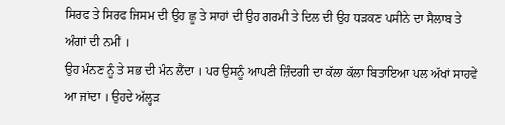ਸਿਰਫ ਤੇ ਸਿਰਫ ਜਿਸਮ ਦੀ ਉਹ ਛੂ ਤੇ ਸਾਹਾਂ ਦੀ ਉਹ ਗਰਮੀ ਤੇ ਦਿਲ ਦੀ ਉਹ ਧੜਕਣ ਪਸੀਨੇ ਦਾ ਸੈਲਾਬ ਤੇ ਅੰਗਾਂ ਦੀ ਨਮੀਂ ।
ਉਹ ਮੰਨਣ ਨੂੰ ਤੇ ਸਭ ਦੀ ਮੰਨ ਲੈਂਦਾ । ਪਰ ਉਸਨੂੰ ਆਪਣੀ ਜ਼ਿੰਦਗੀ ਦਾ ਕੱਲਾ ਕੱਲਾ ਬਿਤਾਇਆ ਪਲ ਅੱਖਾਂ ਸਾਹਵੇਂ ਆ ਜਾਂਦਾ । ਉਹਦੇ ਅੱਲ੍ਹੜ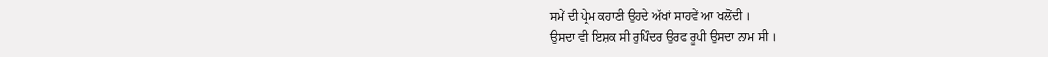ਸਮੇਂ ਦੀ ਪ੍ਰੇਮ ਕਹਾਣੀ ਉਹਦੇ ਅੱਖਾਂ ਸਾਹਵੇਂ ਆ ਖਲੋਂਦੀ ।
ਉਸਦਾ ਵੀ ਇਸ਼ਕ ਸੀ ਰੁਪਿੰਦਰ ਉਰਫ ਰੂਪੀ ਉਸਦਾ ਨਾਮ ਸੀ ।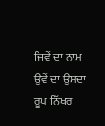ਜਿਵੇਂ ਦਾ ਨਾਮ ਉਵੇਂ ਦਾ ਉਸਦਾ ਰੂਪ ਨਿੱਖਰ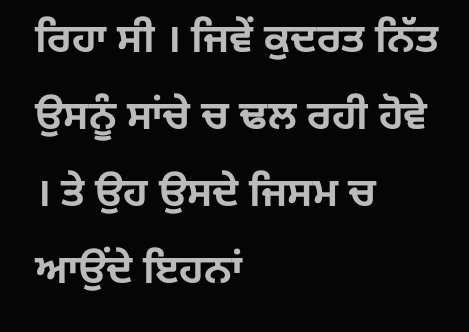ਰਿਹਾ ਸੀ । ਜਿਵੇਂ ਕੁਦਰਤ ਨਿੱਤ ਉਸਨੂੰ ਸਾਂਚੇ ਚ ਢਲ ਰਹੀ ਹੋਵੇ । ਤੇ ਉਹ ਉਸਦੇ ਜਿਸਮ ਚ ਆਉਂਦੇ ਇਹਨਾਂ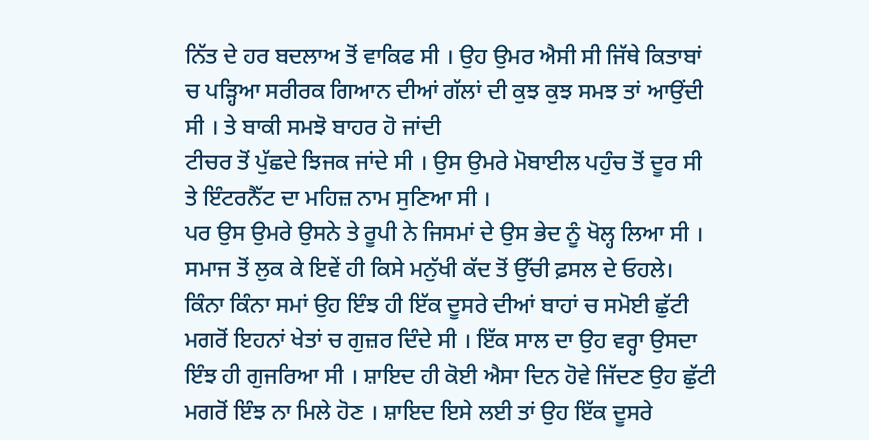ਨਿੱਤ ਦੇ ਹਰ ਬਦਲਾਅ ਤੋਂ ਵਾਕਿਫ ਸੀ । ਉਹ ਉਮਰ ਐਸੀ ਸੀ ਜਿੱਥੇ ਕਿਤਾਬਾਂ ਚ ਪੜ੍ਹਿਆ ਸਰੀਰਕ ਗਿਆਨ ਦੀਆਂ ਗੱਲਾਂ ਦੀ ਕੁਝ ਕੁਝ ਸਮਝ ਤਾਂ ਆਉਂਦੀ ਸੀ । ਤੇ ਬਾਕੀ ਸਮਝੋ ਬਾਹਰ ਹੋ ਜਾਂਦੀ
ਟੀਚਰ ਤੋਂ ਪੁੱਛਦੇ ਝਿਜਕ ਜਾਂਦੇ ਸੀ । ਉਸ ਉਮਰੇ ਮੋਬਾਈਲ ਪਹੁੰਚ ਤੋਂ ਦੂਰ ਸੀ ਤੇ ਇੰਟਰਨੈੱਟ ਦਾ ਮਹਿਜ਼ ਨਾਮ ਸੁਣਿਆ ਸੀ ।
ਪਰ ਉਸ ਉਮਰੇ ਉਸਨੇ ਤੇ ਰੂਪੀ ਨੇ ਜਿਸਮਾਂ ਦੇ ਉਸ ਭੇਦ ਨੂੰ ਖੋਲ੍ਹ ਲਿਆ ਸੀ । ਸਮਾਜ ਤੋਂ ਲੁਕ ਕੇ ਇਵੇਂ ਹੀ ਕਿਸੇ ਮਨੁੱਖੀ ਕੱਦ ਤੋਂ ਉੱਚੀ ਫ਼ਸਲ ਦੇ ਓਹਲੇ। ਕਿੰਨਾ ਕਿੰਨਾ ਸਮਾਂ ਉਹ ਇੰਝ ਹੀ ਇੱਕ ਦੂਸਰੇ ਦੀਆਂ ਬਾਹਾਂ ਚ ਸਮੋਈ ਛੁੱਟੀ ਮਗਰੋਂ ਇਹਨਾਂ ਖੇਤਾਂ ਚ ਗੁਜ਼ਰ ਦਿੰਦੇ ਸੀ । ਇੱਕ ਸਾਲ ਦਾ ਉਹ ਵਰ੍ਹਾ ਉਸਦਾ ਇੰਝ ਹੀ ਗੁਜਰਿਆ ਸੀ । ਸ਼ਾਇਦ ਹੀ ਕੋਈ ਐਸਾ ਦਿਨ ਹੋਵੇ ਜਿੱਦਣ ਉਹ ਛੁੱਟੀ ਮਗਰੋਂ ਇੰਝ ਨਾ ਮਿਲੇ ਹੋਣ । ਸ਼ਾਇਦ ਇਸੇ ਲਈ ਤਾਂ ਉਹ ਇੱਕ ਦੂਸਰੇ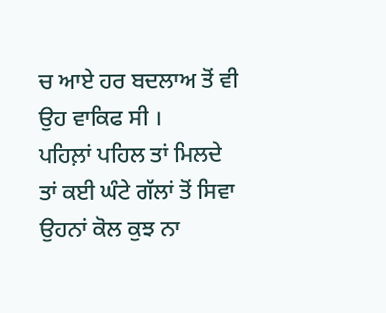ਚ ਆਏ ਹਰ ਬਦਲਾਅ ਤੋਂ ਵੀ ਉਹ ਵਾਕਿਫ ਸੀ ।
ਪਹਿਲ਼ਾਂ ਪਹਿਲ ਤਾਂ ਮਿਲਦੇ ਤਾਂ ਕਈ ਘੰਟੇ ਗੱਲਾਂ ਤੋਂ ਸਿਵਾ ਉਹਨਾਂ ਕੋਲ ਕੁਝ ਨਾ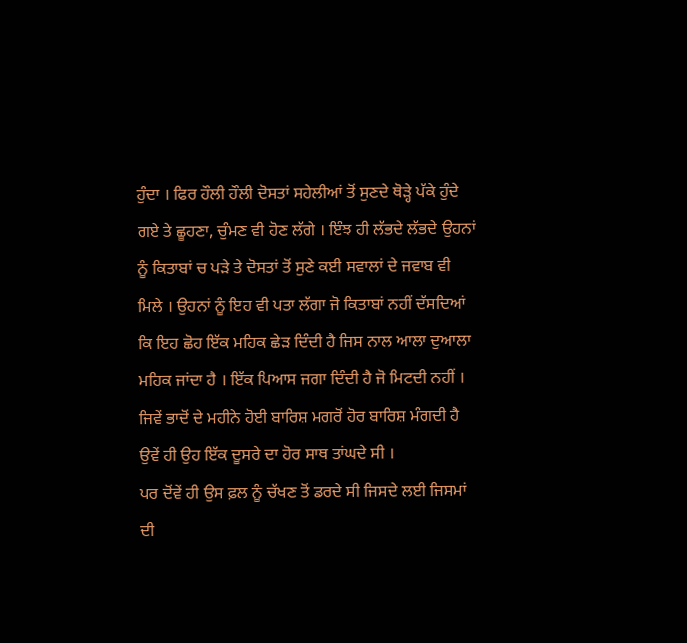ਹੁੰਦਾ । ਫਿਰ ਹੌਲੀ ਹੌਲੀ ਦੋਸਤਾਂ ਸਹੇਲੀਆਂ ਤੋਂ ਸੁਣਦੇ ਥੋੜ੍ਹੇ ਪੱਕੇ ਹੁੰਦੇ ਗਏ ਤੇ ਛੂਹਣਾ, ਚੁੰਮਣ ਵੀ ਹੋਣ ਲੱਗੇ । ਇੰਝ ਹੀ ਲੱਭਦੇ ਲੱਭਦੇ ਉਹਨਾਂ ਨੂੰ ਕਿਤਾਬਾਂ ਚ ਪੜੇ ਤੇ ਦੋਸਤਾਂ ਤੋਂ ਸੁਣੇ ਕਈ ਸਵਾਲਾਂ ਦੇ ਜਵਾਬ ਵੀ ਮਿਲੇ । ਉਹਨਾਂ ਨੂੰ ਇਹ ਵੀ ਪਤਾ ਲੱਗਾ ਜੋ ਕਿਤਾਬਾਂ ਨਹੀਂ ਦੱਸਦਿਆਂ ਕਿ ਇਹ ਛੋਹ ਇੱਕ ਮਹਿਕ ਛੇੜ ਦਿੰਦੀ ਹੈ ਜਿਸ ਨਾਲ ਆਲਾ ਦੁਆਲਾ ਮਹਿਕ ਜਾਂਦਾ ਹੈ । ਇੱਕ ਪਿਆਸ ਜਗਾ ਦਿੰਦੀ ਹੈ ਜੋ ਮਿਟਦੀ ਨਹੀਂ । ਜਿਵੇਂ ਭਾਦੋਂ ਦੇ ਮਹੀਨੇ ਹੋਈ ਬਾਰਿਸ਼ ਮਗਰੋਂ ਹੋਰ ਬਾਰਿਸ਼ ਮੰਗਦੀ ਹੈ ਉਵੇਂ ਹੀ ਉਹ ਇੱਕ ਦੂਸਰੇ ਦਾ ਹੋਰ ਸਾਥ ਤਾਂਘਦੇ ਸੀ ।
ਪਰ ਦੋਂਵੇਂ ਹੀ ਉਸ ਫ਼ਲ ਨੂੰ ਚੱਖਣ ਤੋਂ ਡਰਦੇ ਸੀ ਜਿਸਦੇ ਲਈ ਜਿਸਮਾਂ ਦੀ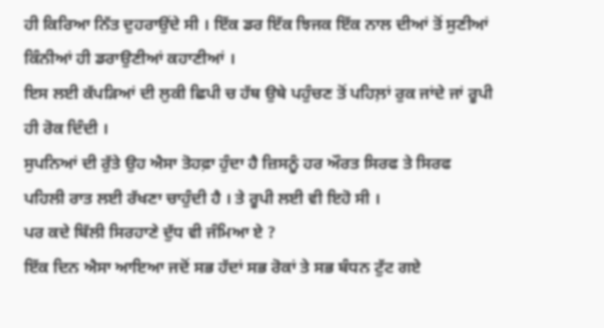ਹੀ ਕਿਰਿਆ ਨਿੱਤ ਦੁਹਰਾਉਂਦੇ ਸੀ । ਇੱਕ ਡਰ ਇੱਕ ਝਿਜਕ ਇੱਕ ਨਾਲ ਦੀਆਂ ਤੋਂ ਸੁਣੀਆਂ ਕਿੰਨੀਆਂ ਹੀ ਡਰਾਉਣੀਆਂ ਕਹਾਣੀਆਂ ।
ਇਸ ਲਈ ਕੱਪੜਿਆਂ ਦੀ ਲੁਕੀ ਛਿਪੀ ਚ ਹੱਥ ਉਥੇ ਪਹੁੰਚਣ ਤੋਂ ਪਹਿਲ਼ਾਂ ਰੁਕ ਜਾਂਦੇ ਜਾਂ ਰੂਪੀ ਹੀ ਰੋਕ ਦਿੰਦੀ ।
ਸੁਪਨਿਆਂ ਦੀ ਰੁੱਤੇ ਉਹ ਐਸਾ ਤੋਹਫ਼ਾ ਹੁੰਦਾ ਹੈ ਜ਼ਿਸਨੂੰ ਹਰ ਔਰਤ ਸਿਰਫ ਤੇ ਸਿਰਫ ਪਹਿਲੀ ਰਾਤ ਲਈ ਰੱਖਣਾ ਚਾਹੁੰਦੀ ਹੈ । ਤੇ ਰੂਪੀ ਲਈ ਵੀ ਇਹੋ ਸੀ ।
ਪਰ ਕਦੇ ਬਿੱਲੀ ਸਿਰਹਾਣੇ ਦੁੱਧ ਵੀ ਜੰਮਿਆ ਏ ?
ਇੱਕ ਦਿਨ ਐਸਾ ਆਇਆ ਜਦੋਂ ਸਭ ਹੱਦਾਂ ਸਭ ਰੋਕਾਂ ਤੇ ਸਭ ਬੰਧਨ ਟੁੱਟ ਗਏ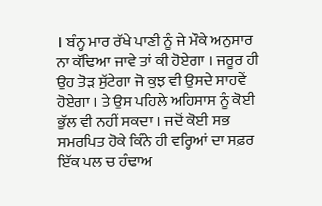। ਬੰਨ੍ਹ ਮਾਰ ਰੱਖੇ ਪਾਣੀ ਨੂੰ ਜੇ ਮੌਕੇ ਅਨੁਸਾਰ ਨਾ ਕੱਢਿਆ ਜਾਵੇ ਤਾਂ ਕੀ ਹੋਏਗਾ । ਜਰੂਰ ਹੀ ਉਹ ਤੋੜ ਸੁੱਟੇਗਾ ਜੋ ਕੁਝ ਵੀ ਉਸਦੇ ਸਾਹਵੇਂ ਹੋਏਗਾ । ਤੇ ਉਸ ਪਹਿਲੇ ਅਹਿਸਾਸ ਨੂੰ ਕੋਈ ਭੁੱਲ ਵੀ ਨਹੀਂ ਸਕਦਾ । ਜਦੋਂ ਕੋਈ ਸਭ ਸਮਰਪਿਤ ਹੋਕੇ ਕਿੰਨੇ ਹੀ ਵਰ੍ਹਿਆਂ ਦਾ ਸਫ਼ਰ ਇੱਕ ਪਲ ਚ ਹੰਢਾਅ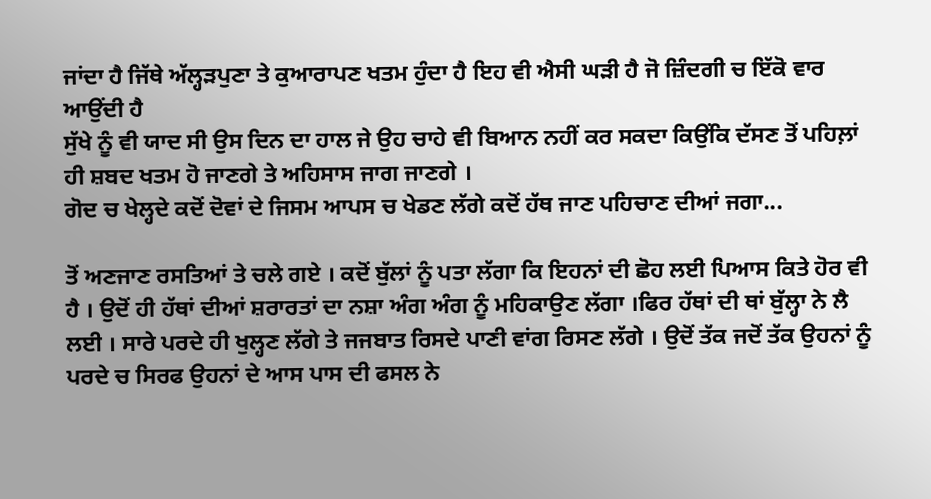ਜਾਂਦਾ ਹੈ ਜਿੱਥੇ ਅੱਲ੍ਹੜਪੁਣਾ ਤੇ ਕੁਆਰਾਪਣ ਖਤਮ ਹੁੰਦਾ ਹੈ ਇਹ ਵੀ ਐਸੀ ਘੜੀ ਹੈ ਜੋ ਜ਼ਿੰਦਗੀ ਚ ਇੱਕੋ ਵਾਰ ਆਉਂਦੀ ਹੈ
ਸੁੱਖੇ ਨੂੰ ਵੀ ਯਾਦ ਸੀ ਉਸ ਦਿਨ ਦਾ ਹਾਲ ਜੇ ਉਹ ਚਾਹੇ ਵੀ ਬਿਆਨ ਨਹੀਂ ਕਰ ਸਕਦਾ ਕਿਉਂਕਿ ਦੱਸਣ ਤੋਂ ਪਹਿਲ਼ਾਂ ਹੀ ਸ਼ਬਦ ਖਤਮ ਹੋ ਜਾਣਗੇ ਤੇ ਅਹਿਸਾਸ ਜਾਗ ਜਾਣਗੇ ।
ਗੋਦ ਚ ਖੇਲ੍ਹਦੇ ਕਦੋਂ ਦੋਵਾਂ ਦੇ ਜਿਸਮ ਆਪਸ ਚ ਖੇਡਣ ਲੱਗੇ ਕਦੋਂ ਹੱਥ ਜਾਣ ਪਹਿਚਾਣ ਦੀਆਂ ਜਗਾ...

ਤੋਂ ਅਣਜਾਣ ਰਸਤਿਆਂ ਤੇ ਚਲੇ ਗਏ । ਕਦੋਂ ਬੁੱਲਾਂ ਨੂੰ ਪਤਾ ਲੱਗਾ ਕਿ ਇਹਨਾਂ ਦੀ ਛੋਹ ਲਈ ਪਿਆਸ ਕਿਤੇ ਹੋਰ ਵੀ ਹੈ । ਉਦੋਂ ਹੀ ਹੱਥਾਂ ਦੀਆਂ ਸ਼ਰਾਰਤਾਂ ਦਾ ਨਸ਼ਾ ਅੰਗ ਅੰਗ ਨੂੰ ਮਹਿਕਾਉਣ ਲੱਗਾ ।ਫਿਰ ਹੱਥਾਂ ਦੀ ਥਾਂ ਬੁੱਲ੍ਹਾ ਨੇ ਲੈ ਲਈ । ਸਾਰੇ ਪਰਦੇ ਹੀ ਖੁਲ੍ਹਣ ਲੱਗੇ ਤੇ ਜਜਬਾਤ ਰਿਸਦੇ ਪਾਣੀ ਵਾਂਗ ਰਿਸਣ ਲੱਗੇ । ਉਦੋਂ ਤੱਕ ਜਦੋਂ ਤੱਕ ਉਹਨਾਂ ਨੂੰ ਪਰਦੇ ਚ ਸਿਰਫ ਉਹਨਾਂ ਦੇ ਆਸ ਪਾਸ ਦੀ ਫਸਲ ਨੇ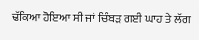ਢੱਕਿਆ ਹੋਇਆ ਸੀ ਜਾਂ ਚਿੰਬੜ ਗਈ ਘਾਹ ਤੇ ਲੱਗ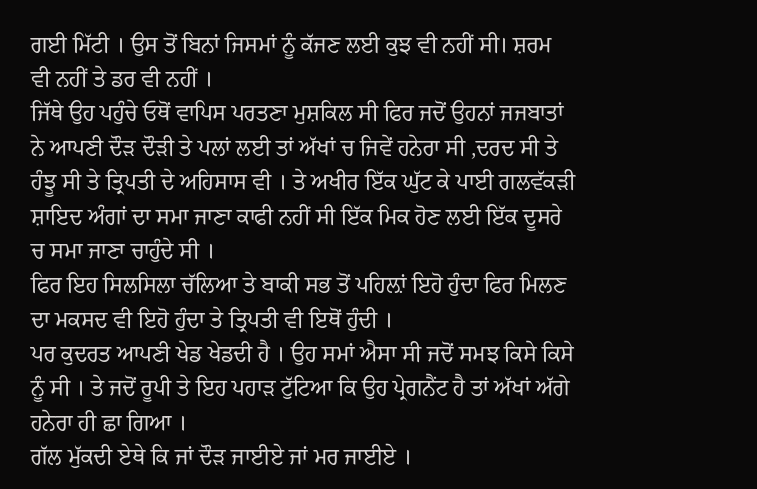ਗਈ ਮਿੱਟੀ । ਉਸ ਤੋਂ ਬਿਨਾਂ ਜਿਸਮਾਂ ਨੂੰ ਕੱਜਣ ਲਈ ਕੁਝ ਵੀ ਨਹੀਂ ਸੀ। ਸ਼ਰਮ ਵੀ ਨਹੀਂ ਤੇ ਡਰ ਵੀ ਨਹੀਂ ।
ਜਿੱਥੇ ਉਹ ਪਹੁੰਚੇ ਓਥੋਂ ਵਾਪਿਸ ਪਰਤਣਾ ਮੁਸ਼ਕਿਲ ਸੀ ਫਿਰ ਜਦੋਂ ਉਹਨਾਂ ਜਜਬਾਤਾਂ ਨੇ ਆਪਣੀ ਦੌੜ ਦੌੜੀ ਤੇ ਪਲਾਂ ਲਈ ਤਾਂ ਅੱਖਾਂ ਚ ਜਿਵੇਂ ਹਨੇਰਾ ਸੀ ,ਦਰਦ ਸੀ ਤੇ ਹੰਝੂ ਸੀ ਤੇ ਤ੍ਰਿਪਤੀ ਦੇ ਅਹਿਸਾਸ ਵੀ । ਤੇ ਅਖੀਰ ਇੱਕ ਘੁੱਟ ਕੇ ਪਾਈ ਗਲਵੱਕੜੀ ਸ਼ਾਇਦ ਅੰਗਾਂ ਦਾ ਸਮਾ ਜਾਣਾ ਕਾਫੀ ਨਹੀਂ ਸੀ ਇੱਕ ਮਿਕ ਹੋਣ ਲਈ ਇੱਕ ਦੂਸਰੇ ਚ ਸਮਾ ਜਾਣਾ ਚਾਹੁੰਦੇ ਸੀ ।
ਫਿਰ ਇਹ ਸਿਲਸਿਲਾ ਚੱਲਿਆ ਤੇ ਬਾਕੀ ਸਭ ਤੋਂ ਪਹਿਲ਼ਾਂ ਇਹੋ ਹੁੰਦਾ ਫਿਰ ਮਿਲਣ ਦਾ ਮਕਸਦ ਵੀ ਇਹੋ ਹੁੰਦਾ ਤੇ ਤ੍ਰਿਪਤੀ ਵੀ ਇਥੋਂ ਹੁੰਦੀ ।
ਪਰ ਕੁਦਰਤ ਆਪਣੀ ਖੇਡ ਖੇਡਦੀ ਹੈ । ਉਹ ਸਮਾਂ ਐਸਾ ਸੀ ਜਦੋਂ ਸਮਝ ਕਿਸੇ ਕਿਸੇ ਨੂੰ ਸੀ । ਤੇ ਜਦੋਂ ਰੂਪੀ ਤੇ ਇਹ ਪਹਾੜ ਟੁੱਟਿਆ ਕਿ ਉਹ ਪ੍ਰੇਗਨੈਂਟ ਹੈ ਤਾਂ ਅੱਖਾਂ ਅੱਗੇ ਹਨੇਰਾ ਹੀ ਛਾ ਗਿਆ ।
ਗੱਲ ਮੁੱਕਦੀ ਏਥੇ ਕਿ ਜਾਂ ਦੌੜ ਜਾਈਏ ਜਾਂ ਮਰ ਜਾਈਏ ।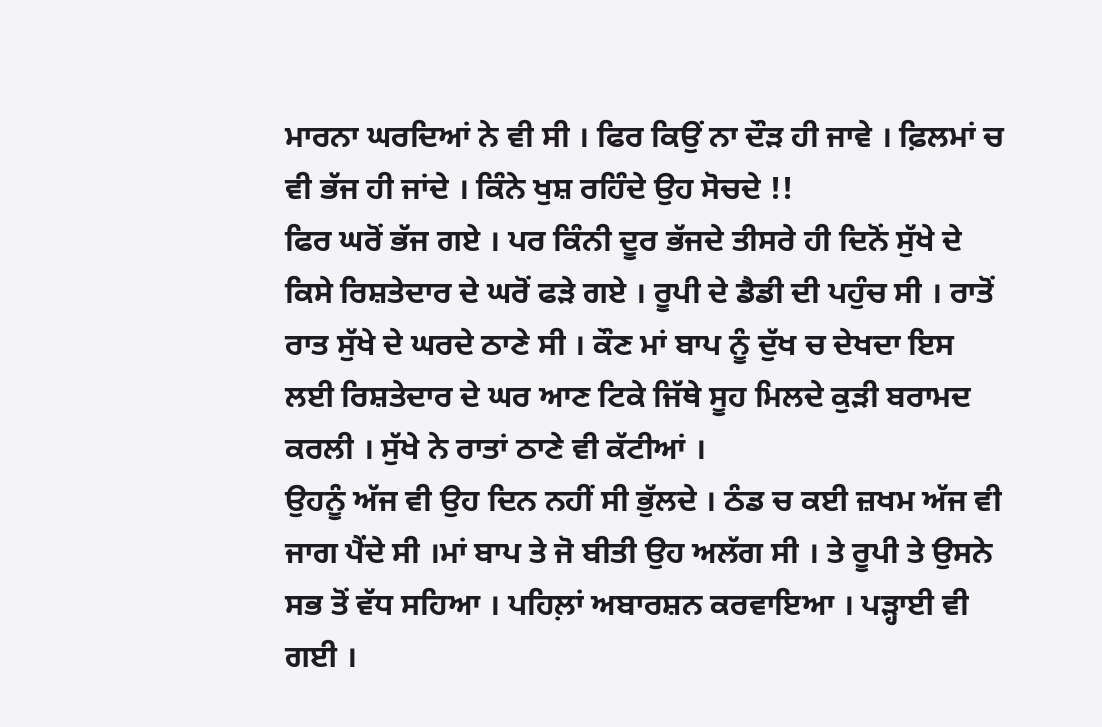ਮਾਰਨਾ ਘਰਦਿਆਂ ਨੇ ਵੀ ਸੀ । ਫਿਰ ਕਿਉਂ ਨਾ ਦੌੜ ਹੀ ਜਾਵੇ । ਫ਼ਿਲਮਾਂ ਚ ਵੀ ਭੱਜ ਹੀ ਜਾਂਦੇ । ਕਿੰਨੇ ਖੁਸ਼ ਰਹਿੰਦੇ ਉਹ ਸੋਚਦੇ !!
ਫਿਰ ਘਰੋਂ ਭੱਜ ਗਏ । ਪਰ ਕਿੰਨੀ ਦੂਰ ਭੱਜਦੇ ਤੀਸਰੇ ਹੀ ਦਿਨੋਂ ਸੁੱਖੇ ਦੇ ਕਿਸੇ ਰਿਸ਼ਤੇਦਾਰ ਦੇ ਘਰੋਂ ਫੜੇ ਗਏ । ਰੂਪੀ ਦੇ ਡੈਡੀ ਦੀ ਪਹੁੰਚ ਸੀ । ਰਾਤੋਂ ਰਾਤ ਸੁੱਖੇ ਦੇ ਘਰਦੇ ਠਾਣੇ ਸੀ । ਕੌਣ ਮਾਂ ਬਾਪ ਨੂੰ ਦੁੱਖ ਚ ਦੇਖਦਾ ਇਸ ਲਈ ਰਿਸ਼ਤੇਦਾਰ ਦੇ ਘਰ ਆਣ ਟਿਕੇ ਜਿੱਥੇ ਸੂਹ ਮਿਲਦੇ ਕੁੜੀ ਬਰਾਮਦ ਕਰਲੀ । ਸੁੱਖੇ ਨੇ ਰਾਤਾਂ ਠਾਣੇ ਵੀ ਕੱਟੀਆਂ ।
ਉਹਨੂੰ ਅੱਜ ਵੀ ਉਹ ਦਿਨ ਨਹੀਂ ਸੀ ਭੁੱਲਦੇ । ਠੰਡ ਚ ਕਈ ਜ਼ਖਮ ਅੱਜ ਵੀ ਜਾਗ ਪੈਂਦੇ ਸੀ ।ਮਾਂ ਬਾਪ ਤੇ ਜੋ ਬੀਤੀ ਉਹ ਅਲੱਗ ਸੀ । ਤੇ ਰੂਪੀ ਤੇ ਉਸਨੇ ਸਭ ਤੋਂ ਵੱਧ ਸਹਿਆ । ਪਹਿਲ਼ਾਂ ਅਬਾਰਸ਼ਨ ਕਰਵਾਇਆ । ਪੜ੍ਹਾਈ ਵੀ ਗਈ ।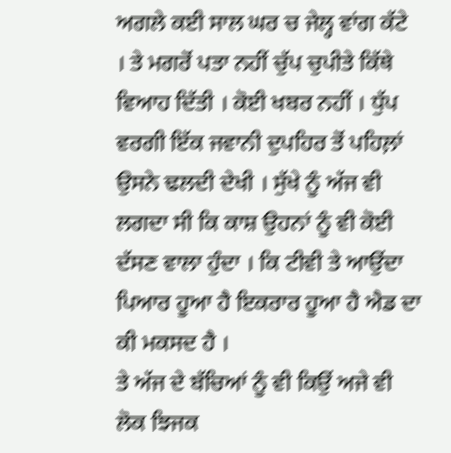ਅਗਲੇ ਕਈ ਸਾਲ ਘਰ ਚ ਜੇਲ੍ਹ ਵਾਂਗ ਕੱਟੇ । ਤੇ ਮਗਰੋਂ ਪਤਾ ਨਹੀਂ ਚੁੱਪ ਚੁਪੀਤੇ ਕਿੱਥੇ ਵਿਆਹ ਦਿੱਤੀ । ਕੋਈ ਖਬਰ ਨਹੀਂ । ਧੁੱਪ ਵਰਗੀ ਇੱਕ ਜਵਾਨੀ ਦੁਪਹਿਰ ਤੋਂ ਪਹਿਲ਼ਾਂ ਉਸਨੇ ਢਲਦੀ ਦੇਖੀ । ਸੁੱਖੇ ਨੂੰ ਅੱਜ ਵੀ ਲਗਦਾ ਸੀ ਕਿ ਕਾਸ਼ ਉਹਨਾਂ ਨੂੰ ਵੀ ਕੋਈ ਦੱਸਣ ਵਾਲਾ ਹੁੰਦਾ । ਕਿ ਟੀਵੀ ਤੇ ਆਉਂਦਾ ਪਿਆਰ ਹੂਆ ਹੈ ਇਕਰਾਰ ਹੂਆ ਹੈ ਐਡ ਦਾ ਕੀ ਮਕਸਦ ਹੈ ।
ਤੇ ਅੱਜ ਦੇ ਬੱਚਿਆਂ ਨੂੰ ਵੀ ਕਿਉਂ ਅਜੇ ਵੀ ਲੋਕ ਝਿਜਕ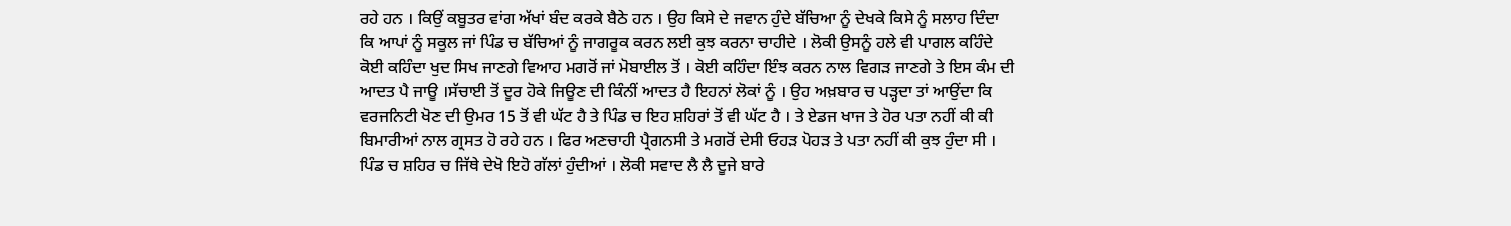ਰਹੇ ਹਨ । ਕਿਉਂ ਕਬੂਤਰ ਵਾਂਗ ਅੱਖਾਂ ਬੰਦ ਕਰਕੇ ਬੈਠੇ ਹਨ । ਉਹ ਕਿਸੇ ਦੇ ਜਵਾਨ ਹੁੰਦੇ ਬੱਚਿਆ ਨੂੰ ਦੇਖਕੇ ਕਿਸੇ ਨੂੰ ਸਲਾਹ ਦਿੰਦਾ ਕਿ ਆਪਾਂ ਨੂੰ ਸਕੂਲ ਜਾਂ ਪਿੰਡ ਚ ਬੱਚਿਆਂ ਨੂੰ ਜਾਗਰੂਕ ਕਰਨ ਲਈ ਕੁਝ ਕਰਨਾ ਚਾਹੀਦੇ । ਲੋਕੀ ਉਸਨੂੰ ਹਲੇ ਵੀ ਪਾਗਲ ਕਹਿੰਦੇ ਕੋਈ ਕਹਿੰਦਾ ਖੁਦ ਸਿਖ ਜਾਣਗੇ ਵਿਆਹ ਮਗਰੋਂ ਜਾਂ ਮੋਬਾਈਲ ਤੋਂ । ਕੋਈ ਕਹਿੰਦਾ ਇੰਝ ਕਰਨ ਨਾਲ ਵਿਗੜ ਜਾਣਗੇ ਤੇ ਇਸ ਕੰਮ ਦੀ ਆਦਤ ਪੈ ਜਾਊ ।ਸੱਚਾਈ ਤੋਂ ਦੂਰ ਹੋਕੇ ਜਿਊਣ ਦੀ ਕਿੰਨੀਂ ਆਦਤ ਹੈ ਇਹਨਾਂ ਲੋਕਾਂ ਨੂੰ । ਉਹ ਅਖ਼ਬਾਰ ਚ ਪੜ੍ਹਦਾ ਤਾਂ ਆਉਂਦਾ ਕਿ ਵਰਜਨਿਟੀ ਖੋਣ ਦੀ ਉਮਰ 15 ਤੋਂ ਵੀ ਘੱਟ ਹੈ ਤੇ ਪਿੰਡ ਚ ਇਹ ਸ਼ਹਿਰਾਂ ਤੋਂ ਵੀ ਘੱਟ ਹੈ । ਤੇ ਏਡਜ ਖਾਜ ਤੇ ਹੋਰ ਪਤਾ ਨਹੀਂ ਕੀ ਕੀ ਬਿਮਾਰੀਆਂ ਨਾਲ ਗ੍ਰਸਤ ਹੋ ਰਹੇ ਹਨ । ਫਿਰ ਅਣਚਾਹੀ ਪ੍ਰੈਗਨਸੀ ਤੇ ਮਗਰੋਂ ਦੇਸੀ ਓਹੜ ਪੋਹੜ ਤੇ ਪਤਾ ਨਹੀਂ ਕੀ ਕੁਝ ਹੁੰਦਾ ਸੀ । ਪਿੰਡ ਚ ਸ਼ਹਿਰ ਚ ਜਿੱਥੇ ਦੇਖੋ ਇਹੋ ਗੱਲਾਂ ਹੁੰਦੀਆਂ । ਲੋਕੀ ਸਵਾਦ ਲੈ ਲੈ ਦੂਜੇ ਬਾਰੇ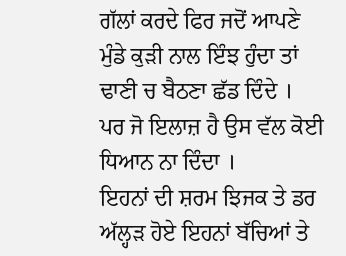ਗੱਲਾਂ ਕਰਦੇ ਫਿਰ ਜਦੋਂ ਆਪਣੇ ਮੁੰਡੇ ਕੁੜੀ ਨਾਲ ਇੰਝ ਹੁੰਦਾ ਤਾਂ ਢਾਣੀ ਚ ਬੈਠਣਾ ਛੱਡ ਦਿੰਦੇ ।
ਪਰ ਜੋ ਇਲਾਜ਼ ਹੈ ਉਸ ਵੱਲ ਕੋਈ ਧਿਆਨ ਨਾ ਦਿੰਦਾ ।
ਇਹਨਾਂ ਦੀ ਸ਼ਰਮ ਝਿਜਕ ਤੇ ਡਰ ਅੱਲ੍ਹੜ ਹੋਏ ਇਹਨਾਂ ਬੱਚਿਆਂ ਤੇ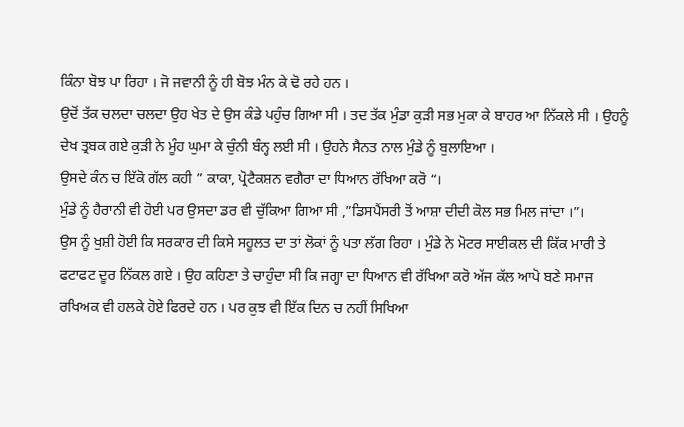ਕਿੰਨਾ ਬੋਝ ਪਾ ਰਿਹਾ । ਜੋ ਜਵਾਨੀ ਨੂੰ ਹੀ ਬੋਝ ਮੰਨ ਕੇ ਢੋ ਰਹੇ ਹਨ ।
ਉਦੋਂ ਤੱਕ ਚਲਦਾ ਚਲਦਾ ਉਹ ਖੇਤ ਦੇ ਉਸ ਕੰਡੇ ਪਹੁੰਚ ਗਿਆ ਸੀ । ਤਦ ਤੱਕ ਮੁੰਡਾ ਕੁੜੀ ਸਭ ਮੁਕਾ ਕੇ ਬਾਹਰ ਆ ਨਿੱਕਲੇ ਸੀ । ਉਹਨੂੰ ਦੇਖ ਤ੍ਰਬਕ ਗਏ ਕੁੜੀ ਨੇ ਮੂੰਹ ਘੁਮਾ ਕੇ ਚੁੰਨੀ ਬੰਨ੍ਹ ਲਈ ਸੀ । ਉਹਨੇ ਸੈਨਤ ਨਾਲ ਮੁੰਡੇ ਨੂੰ ਬੁਲਾਇਆ ।
ਉਸਦੇ ਕੰਨ ਚ ਇੱਕੋ ਗੱਲ ਕਹੀ ” ਕਾਕਾ, ਪ੍ਰੋਟੈਕਸ਼ਨ ਵਗੈਰਾ ਦਾ ਧਿਆਨ ਰੱਖਿਆ ਕਰੋ “।
ਮੁੰਡੇ ਨੂੰ ਹੈਰਾਨੀ ਵੀ ਹੋਈ ਪਰ ਉਸਦਾ ਡਰ ਵੀ ਚੁੱਕਿਆ ਗਿਆ ਸੀ ,”ਡਿਸਪੈਂਸਰੀ ਤੋਂ ਆਸ਼ਾ ਦੀਦੀ ਕੋਲ ਸਭ ਮਿਲ ਜਾਂਦਾ ।”।
ਉਸ ਨੂੰ ਖੁਸ਼ੀ ਹੋਈ ਕਿ ਸਰਕਾਰ ਦੀ ਕਿਸੇ ਸਹੂਲਤ ਦਾ ਤਾਂ ਲੋਕਾਂ ਨੂੰ ਪਤਾ ਲੱਗ ਰਿਹਾ । ਮੁੰਡੇ ਨੇ ਮੋਟਰ ਸਾਈਕਲ ਦੀ ਕਿੱਕ ਮਾਰੀ ਤੇ ਫਟਾਫਟ ਦੂਰ ਨਿੱਕਲ ਗਏ । ਉਹ ਕਹਿਣਾ ਤੇ ਚਾਹੁੰਦਾ ਸੀ ਕਿ ਜਗ੍ਹਾ ਦਾ ਧਿਆਨ ਵੀ ਰੱਖਿਆ ਕਰੋ ਅੱਜ ਕੱਲ ਆਪੋ ਬਣੇ ਸਮਾਜ ਰਖਿਅਕ ਵੀ ਹਲਕੇ ਹੋਏ ਫਿਰਦੇ ਹਨ । ਪਰ ਕੁਝ ਵੀ ਇੱਕ ਦਿਨ ਚ ਨਹੀਂ ਸਿਖਿਆ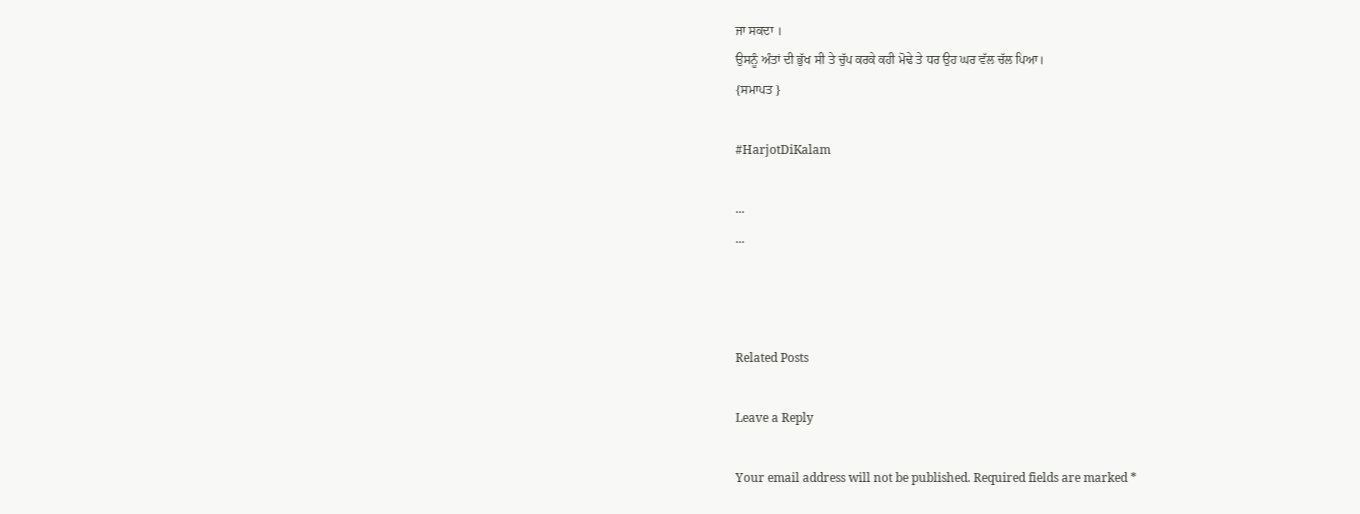ਜਾ ਸਕਦਾ ।
ਉਸਨੂੰ ਅੰਤਾਂ ਦੀ ਭੁੱਖ ਸੀ ਤੇ ਚੁੱਪ ਕਰਕੇ ਕਹੀ ਮੋਢੇ ਤੇ ਧਰ ਉਹ ਘਰ ਵੱਲ ਚੱਲ ਪਿਆ।
{ਸਮਾਪਤ }

#HarjotDiKalam

...
...



Related Posts

Leave a Reply

Your email address will not be published. Required fields are marked *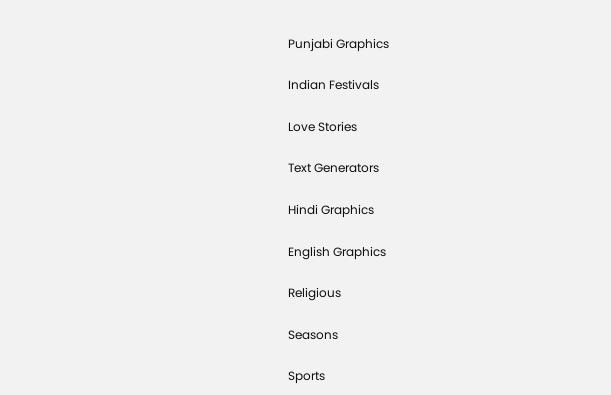Punjabi Graphics

Indian Festivals

Love Stories

Text Generators

Hindi Graphics

English Graphics

Religious

Seasons

Sports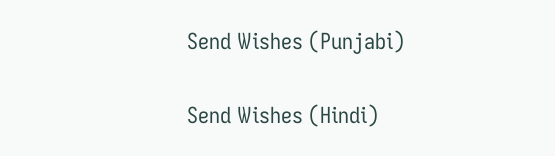Send Wishes (Punjabi)

Send Wishes (Hindi)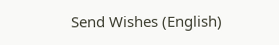Send Wishes (English)